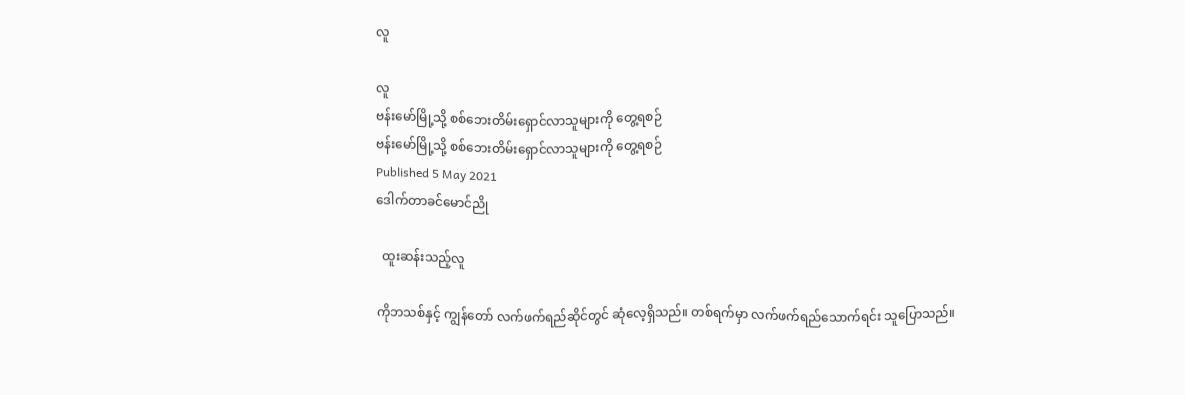လူ

လူ
ဗန်းမော်မြို့သို့ စစ်ဘေးတိမ်းရှောင်လာသူများကို တွေ့ရစဉ်
ဗန်းမော်မြို့သို့ စစ်ဘေးတိမ်းရှောင်လာသူများကို တွေ့ရစဉ်
Published 5 May 2021
ဒေါက်တာခင်မောင်ညို

  ထူးဆန်းသည့်လူ

ကိုဘသစ်နှင့် ကျွန်တော် လက်ဖက်ရည်ဆိုင်တွင် ဆုံလေ့ရှိသည်။ တစ်ရက်မှာ လက်ဖက်ရည်သောက်ရင်း သူပြောသည်။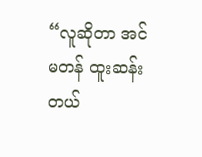“လူဆိုတာ အင်မတန် ထူးဆန်းတယ်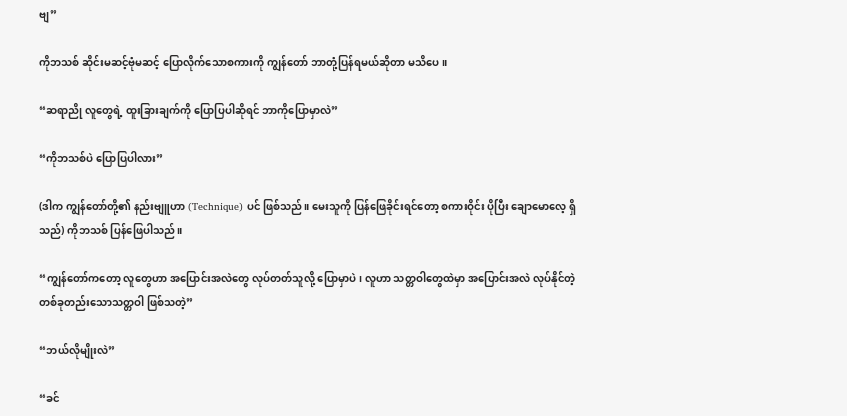ဗျ”

ကိုဘသစ် ဆိုင်းမဆင့်ဗုံမဆင့် ပြောလိုက်သောစကားကို ကျွန်တော် ဘာတုံ့ပြန်ရမယ်ဆိုတာ မသိပေ။

“ဆရာညို လူတွေရဲ့ ထူးခြားချက်ကို ပြောပြပါဆိုရင် ဘာကိုပြောမှာလဲ”

“ကိုဘသစ်ပဲ ပြောပြပါလား”

(ဒါက ကျွန်တော်တို့၏ နည်းဗျူဟာ (Technique) ပင် ဖြစ်သည်။ မေးသူကို ပြန်ဖြေခိုင်းရင်တော့ စကားဝိုင်း ပိုပြီး ချောမောလေ့ ရှိသည်) ကိုဘသစ် ပြန်ဖြေပါသည်။

“ကျွန်တော်ကတော့ လူတွေဟာ အပြောင်းအလဲတွေ လုပ်တတ်သူလို့ ပြောမှာပဲ၊ လူဟာ သတ္တဝါတွေထဲမှာ အပြောင်းအလဲ လုပ်နိုင်တဲ့ တစ်ခုတည်းသောသတ္တဝါ ဖြစ်သတဲ့”

“ဘယ်လိုမျိုးလဲ”

“ခင်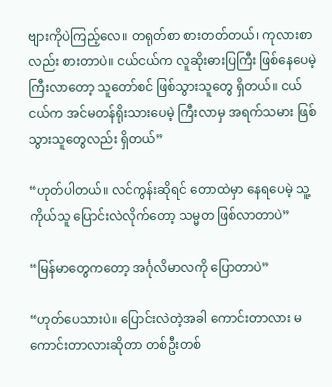ဗျားကိုပဲကြည့်လေ။ တရုတ်စာ စားတတ်တယ်၊ ကုလားစာလည်း စားတာပဲ။ ငယ်ငယ်က လူဆိုးဓားပြကြီး ဖြစ်နေပေမဲ့ ကြီးလာတော့ သူတော်စင် ဖြစ်သွားသူတွေ ရှိတယ်။ ငယ်ငယ်က အင်မတန်ရိုးသားပေမဲ့ ကြီးလာမှ အရက်သမား ဖြစ်သွားသူတွေလည်း ရှိတယ်”

“ဟုတ်ပါတယ်။ လင်ကွန်းဆိုရင် တောထဲမှာ နေရပေမဲ့ သူ့ကိုယ်သူ ပြောင်းလဲလိုက်တော့ သမ္မတ ဖြစ်လာတာပဲ”

“မြန်မာတွေကတော့ အင်္ဂုလိမာလကို ပြောတာပဲ”

“ဟုတ်ပေသားပဲ။ ပြောင်းလဲတဲ့အခါ ကောင်းတာလား မကောင်းတာလားဆိုတာ တစ်ဦးတစ်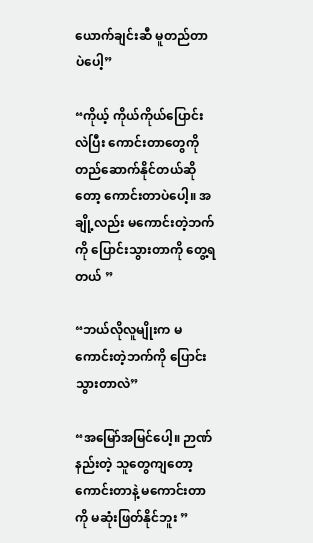ယောက်ချင်းဆီ မူတည်တာပဲပေါ့”

“ကိုယ့် ကိုယ်ကိုယ်ပြောင်းလဲပြီး ကောင်းတာတွေကို တည်ဆောက်နိုင်တယ်ဆိုတော့ ကောင်းတာပဲပေါ့။ အချို့လည်း မကောင်းတဲ့ဘက်ကို ပြောင်းသွားတာကို တွေ့ရတယ် ”

“ဘယ်လိုလူမျိုးက မကောင်းတဲ့ဘက်ကို ပြောင်းသွားတာလဲ”

“အမြော်အမြင်ပေါ့။ ဉာဏ်နည်းတဲ့ သူတွေကျတော့ ကောင်းတာနဲ့ မကောင်းတာကို မဆုံးဖြတ်နိုင်ဘူး ”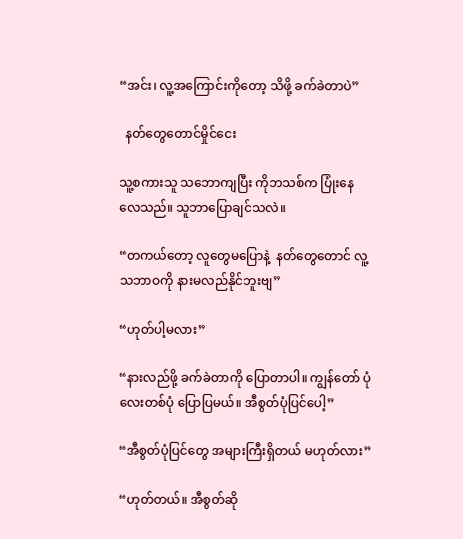“အင်း၊ လူ့အကြောင်းကိုတော့ သိဖို့ ခက်ခဲတာပဲ”

  နတ်တွေတောင်မှိုင်ငေး

သူ့စကားသူ သဘောကျပြီး ကိုဘသစ်က ပြုံးနေလေသည်။ သူဘာပြောချင်သလဲ။

“တကယ်တော့ လူတွေမပြောနဲ့  နတ်တွေတောင် လူ့သဘာဝကို နားမလည်နိုင်ဘူးဗျ”

“ဟုတ်ပါ့မလား”

“နားလည်ဖို့ ခက်ခဲတာကို ပြောတာပါ။ ကျွန်တော် ပုံလေးတစ်ပုံ ပြောပြမယ်။ အီစွတ်ပုံပြင်ပေါ့”

“အီစွတ်ပုံပြင်တွေ အများကြီးရှိတယ် မဟုတ်လား”

“ဟုတ်တယ်။ အီစွတ်ဆို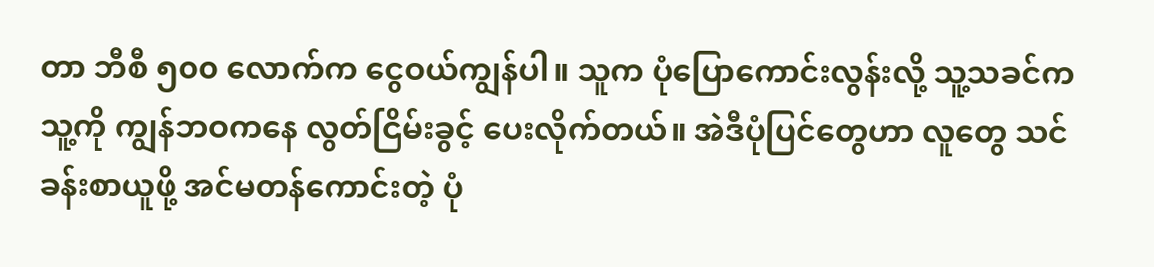တာ ဘီစီ ၅၀၀ လောက်က ငွေဝယ်ကျွန်ပါ။ သူက ပုံပြောကောင်းလွန်းလို့ သူ့သခင်က သူ့ကို ကျွန်ဘဝကနေ လွတ်ငြိမ်းခွင့် ပေးလိုက်တယ်။ အဲဒီပုံပြင်တွေဟာ လူတွေ သင်ခန်းစာယူဖို့ အင်မတန်ကောင်းတဲ့ ပုံ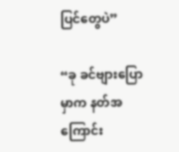ပြင်တွေပဲ”

“ခု ခင်ဗျားပြောမှာက နတ်အကြောင်း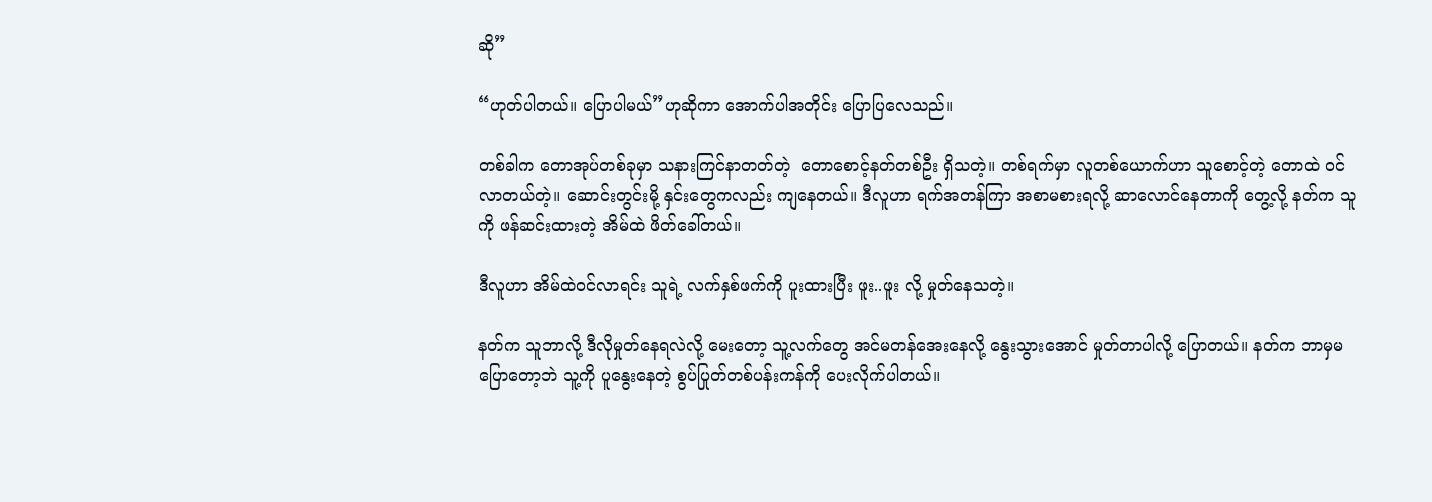ဆို”

“ဟုတ်ပါတယ်။ ပြောပါမယ်”ဟုဆိုကာ အောက်ပါအတိုင်း ပြောပြလေသည်။

တစ်ခါက တောအုပ်တစ်ခုမှာ သနားကြင်နာတတ်တဲ့  တောစောင့်နတ်တစ်ဦး ရှိသတဲ့။ တစ်ရက်မှာ လူတစ်ယောက်ဟာ သူစောင့်တဲ့ တောထဲ ဝင်လာတယ်တဲ့။ ဆောင်းတွင်းမို့ နှင်းတွေကလည်း ကျနေတယ်။ ဒီလူဟာ ရက်အတန်ကြာ အစာမစားရလို့ ဆာလောင်နေတာကို တွေ့လို့ နတ်က သူကို ဖန်ဆင်းထားတဲ့ အိမ်ထဲ ဖိတ်ခေါ်တယ်။

ဒီလူဟာ အိမ်ထဲဝင်လာရင်း သူရဲ့ လက်နှစ်ဖက်ကို ပူးထားပြီး ဖူး..ဖူး လို့ မှုတ်နေသတဲ့။

နတ်က သူဘာလို့ ဒီလိုမှုတ်နေရလဲလို့ မေးတော့ သူ့လက်တွေ အင်မတန်အေးနေလို့ နွေးသွားအောင် မှုတ်တာပါလို့ ပြောတယ်။ နတ်က ဘာမှမပြောတော့ဘဲ သူ့ကို ပူနွေးနေတဲ့ စွပ်ပြုတ်တစ်ပန်းကန်ကို ပေးလိုက်ပါတယ်။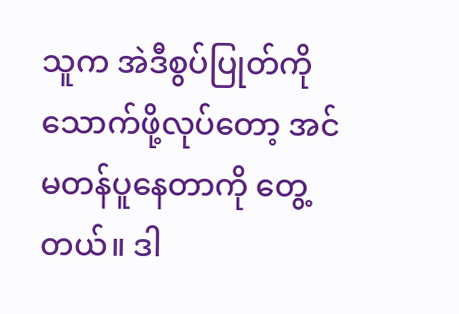သူက အဲဒီစွပ်ပြုတ်ကို သောက်ဖို့လုပ်တော့ အင်မတန်ပူနေတာကို တွေ့တယ်။ ဒါ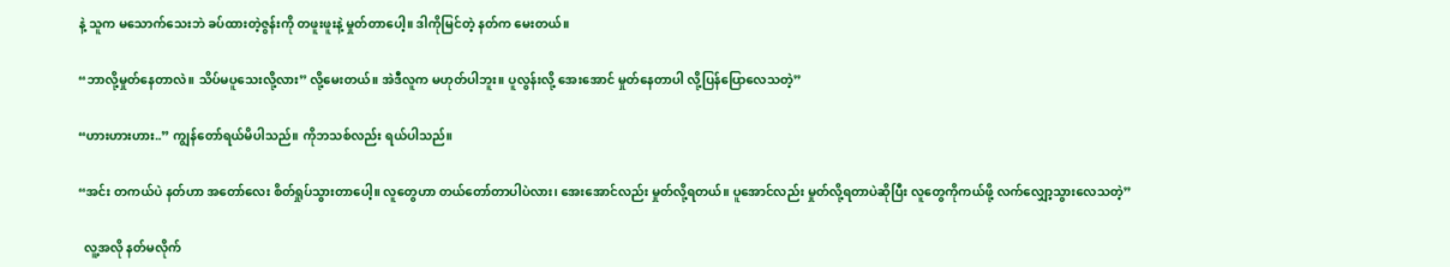နဲ့ သူက မသောက်သေးဘဲ ခပ်ထားတဲ့ဇွန်းကို တဖူးဖူးနဲ့ မှုတ်တာပေါ့။ ဒါကိုမြင်တဲ့ နတ်က မေးတယ်။

“ဘာလို့မှုတ်နေတာလဲ။ သိပ်မပူသေးလို့လား” လို့မေးတယ်။ အဲဒီလူက မဟုတ်ပါဘူး။ ပူလွန်းလို့ အေးအောင် မှုတ်နေတာပါ လို့ပြန်ပြောလေသတဲ့”

“ဟားဟားဟား..” ကျွန်တော်ရယ်မိပါသည်။ ကိုဘသစ်လည်း ရယ်ပါသည်။

“အင်း တကယ်ပဲ နတ်ဟာ အတော်လေး စိတ်ရှုပ်သွားတာပေါ့။ လူတွေဟာ တယ်တော်တာပါပဲလား၊ အေးအောင်လည်း မှုတ်လို့ရတယ်။ ပူအောင်လည်း မှုတ်လို့ရတာပဲဆိုပြီး လူတွေကိုကယ်ဖို့ လက်လျှော့သွားလေသတဲ့”

  လူ့အလို နတ်မလိုက်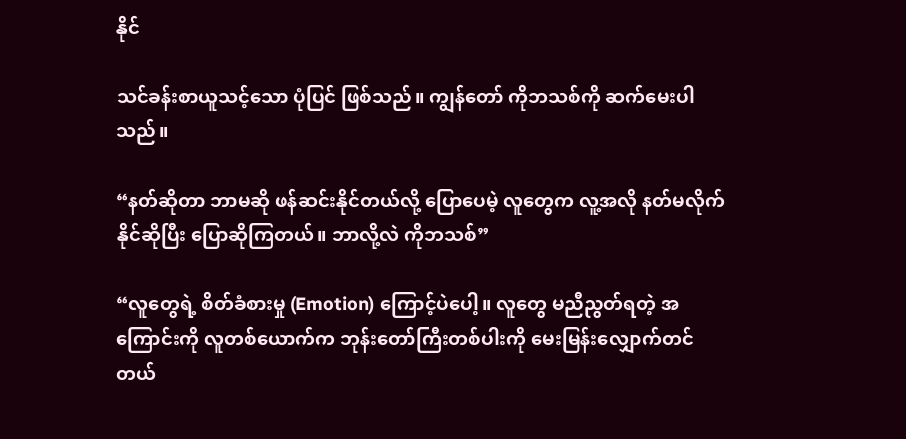နိုင်

သင်ခန်းစာယူသင့်သော ပုံပြင် ဖြစ်သည်။ ကျွန်တော် ကိုဘသစ်ကို ဆက်မေးပါသည်။

“နတ်ဆိုတာ ဘာမဆို ဖန်ဆင်းနိုင်တယ်လို့ ပြောပေမဲ့ လူတွေက လူ့အလို နတ်မလိုက်နိုင်ဆိုပြီး ပြောဆိုကြတယ်။ ဘာလို့လဲ ကိုဘသစ်”

“လူတွေရဲ့ စိတ်ခံစားမှု (Emotion) ကြောင့်ပဲပေါ့။ လူတွေ မညီညွတ်ရတဲ့ အကြောင်းကို လူတစ်ယောက်က ဘုန်းတော်ကြီးတစ်ပါးကို မေးမြန်းလျှောက်တင်တယ်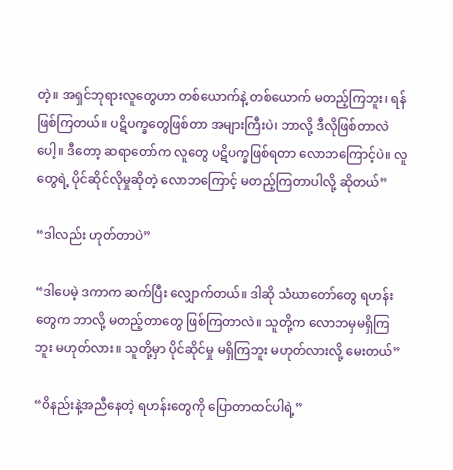တဲ့။ အရှင်ဘုရားလူတွေဟာ တစ်ယောက်နဲ့ တစ်ယောက် မတည့်ကြဘူး၊ ရန်ဖြစ်ကြတယ်။ ပဋိပက္ခတွေဖြစ်တာ အများကြီးပဲ၊ ဘာလို့ ဒီလိုဖြစ်တာလဲပေါ့။ ဒီတော့ ဆရာတော်က လူတွေ ပဋိပက္ခဖြစ်ရတာ လောဘကြောင့်ပဲ။ လူတွေရဲ့ ပိုင်ဆိုင်လိုမှုဆိုတဲ့ လောဘကြောင့် မတည့်ကြတာပါလို့ ဆိုတယ်”

“ဒါလည်း ဟုတ်တာပဲ”

“ဒါပေမဲ့ ဒကာက ဆက်ပြီး လျှောက်တယ်။ ဒါဆို သံဃာတော်တွေ ရဟန်းတွေက ဘာလို့ မတည့်တာတွေ ဖြစ်ကြတာလဲ။ သူတို့က လောဘမှမရှိကြဘူး မဟုတ်လား။ သူတို့မှာ ပိုင်ဆိုင်မှု မရှိကြဘူး မဟုတ်လားလို့ မေးတယ်”

“၀ိနည်းနဲ့အညီနေတဲ့ ရဟန်းတွေကို ပြောတာထင်ပါရဲ့”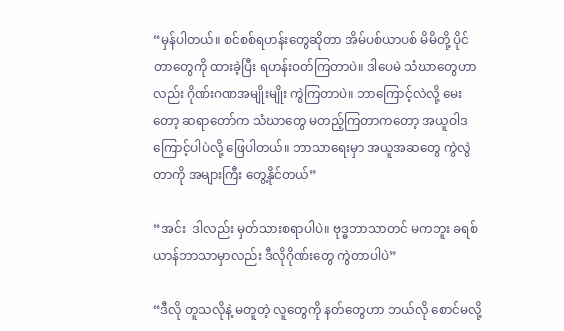“မှန်ပါတယ်။ စင်စစ်ရဟန်းတွေဆိုတာ အိမ်ပစ်ယာပစ် မိမိတို့ ပိုင်တာတွေကို ထားခဲ့ပြီး ရဟန်းဝတ်ကြတာပဲ။ ဒါပေမဲ သံဃာတွေဟာလည်း ဂိုဏ်းဂဏအမျိုးမျိုး ကွဲကြတာပဲ။ ဘာကြောင့်လဲလို့ မေးတော့ ဆရာတော်က သံဃာတွေ မတည့်ကြတာကတော့ အယူဝါဒကြောင့်ပါပဲလို့ ဖြေပါတယ်။ ဘာသာရေးမှာ အယူအဆတွေ ကွဲလွဲတာကို အများကြီး တွေ့နိုင်တယ်”

“အင်း  ဒါလည်း မှတ်သားစရာပါပဲ။ ဗုဒ္ဓဘာသာတင် မကဘူး ခရစ်ယာန်ဘာသာမှာလည်း ဒီလိုဂိုဏ်းတွေ ကွဲတာပါပဲ”

“ဒီလို တူသလိုနဲ့ မတူတဲ့ လူတွေကို နတ်တွေဟာ ဘယ်လို စောင်မလို့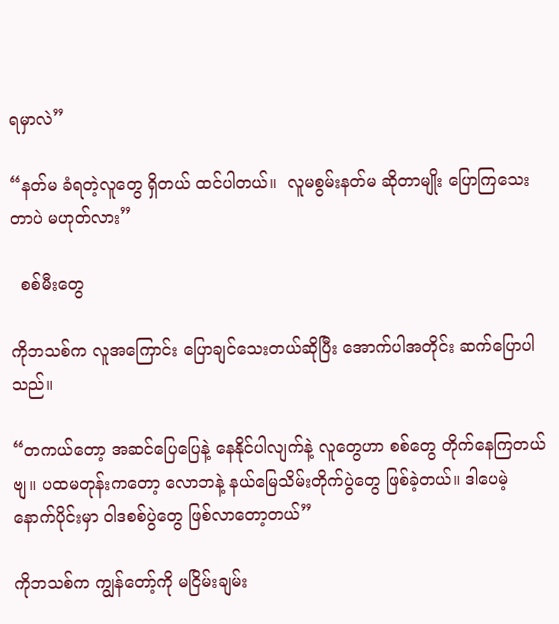ရမှာလဲ”

“နတ်မ ခံရတဲ့လူတွေ ရှိတယ် ထင်ပါတယ်။  လူမစွမ်းနတ်မ ဆိုတာမျိုး ပြောကြသေးတာပဲ မဟုတ်လား”

  စစ်မီးတွေ

ကိုဘသစ်က လူအကြောင်း ပြောချင်သေးတယ်ဆိုပြီး အောက်ပါအတိုင်း ဆက်ပြောပါသည်။

“တကယ်တော့ အဆင်ပြေပြေနဲ့ နေနိုင်ပါလျက်နဲ့ လူတွေဟာ စစ်တွေ တိုက်နေကြတယ်ဗျ။ ပထမတုန်းကတော့ လောဘနဲ့ နယ်မြေသိမ်းတိုက်ပွဲတွေ ဖြစ်ခဲ့တယ်။ ဒါပေမဲ့ နောက်ပိုင်းမှာ ၀ါဒစစ်ပွဲတွေ ဖြစ်လာတော့တယ်”

ကိုဘသစ်က ကျွန်တော့်ကို မငြိမ်းချမ်း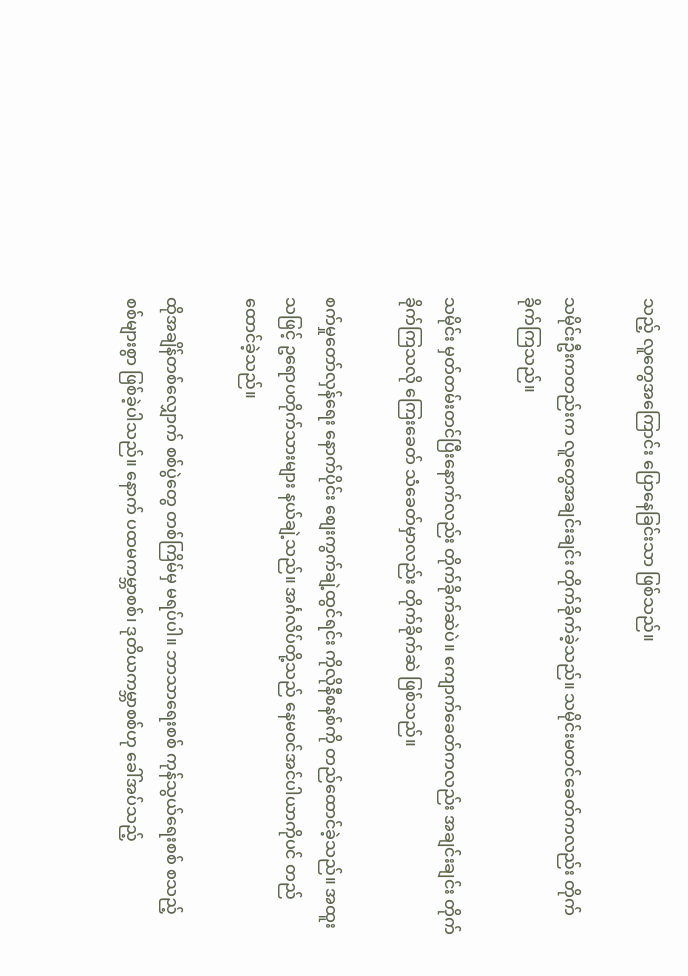သည့် လူတွေအကြောင်း ပြောနေခြင်းသာ ဖြစ်သည်။

သမိုင်းဦးကတည်းက လူတွေအချင်းချင်း တိုက်ခိုက်ခဲ့သည်။ သမိုင်းမတင်ခေတ်ကလည်း တိုက်ခိုက်ကြသည်။

သမိုင်း မှတ်တမ်းတင်ပြီးနောက်လည်း တိုက်ခိုက်ဆဲပဲ။ ကျောက်ခေတ်ကလည်း အချင်းချင်း တိုက်ခိုက်ကြသလို ကြေးခေတ် သံခေတ်မှာလည်း တိုက်ခိုက်ဆဲ ဖြစ်သည်။

စက်မှုတော်လှန်ရေး နောက်ပိုင်း စျေးကွက်ချဲ့ထွင်ရင်း ကိုလိုနီစနစ်ကို တည်ထောင်ခဲ့သည်။ အထူးသဖြင့် ဥရောပတိုက်သားများ နယ်ချဲ့သည်။ အင်္ဂလိပ်တို့သည် နေမဝင်အင်ပါယာကိုပင် တည်ထောင်ခဲ့သည်။

ထိုအချိန်တစ်လျှောက် စစ်ပွဲတွေ တစ်ကြိမ်မှ မရပ်ပါ။ ဘာသာရေးစစ် ကုန်သွယ်ရေးစစ် စသည့်စစ်များစွာ ဖြစ်ခဲ့ပါသည်။ နောက် ပထမကမ္ဘာစစ်၊ ဒုတိယကမ္ဘာစစ်ဟု ခေါ်အပ်သည့်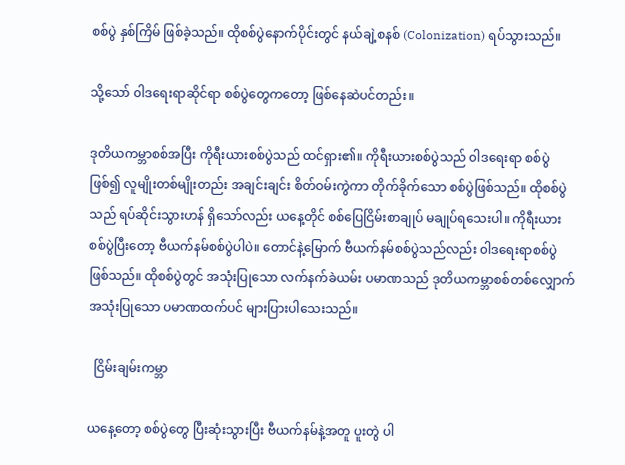စစ်ပွဲ နှစ်ကြိမ် ဖြစ်ခဲ့သည်။ ထိုစစ်ပွဲနောက်ပိုင်းတွင် နယ်ချဲ့စနစ် (Colonization) ရပ်သွားသည်။

သို့သော် ၀ါဒရေးရာဆိုင်ရာ စစ်ပွဲတွေကတော့ ဖြစ်နေဆဲပင်တည်း။

ဒုတိယကမ္ဘာစစ်အပြီး ကိုရီးယားစစ်ပွဲသည် ထင်ရှား၏။ ကိုရီးယားစစ်ပွဲသည် ၀ါဒရေးရာ စစ်ပွဲဖြစ်၍ လူမျိုးတစ်မျိုးတည်း အချင်းချင်း စိတ်ဝမ်းကွဲကာ တိုက်ခိုက်သော စစ်ပွဲဖြစ်သည်။ ထိုစစ်ပွဲသည် ရပ်ဆိုင်းသွားဟန် ရှိသော်လည်း ယနေ့တိုင် စစ်ပြေငြိမ်းစာချုပ် မချုပ်ရသေးပါ။ ကိုရီးယားစစ်ပွဲပြီးတော့ ဗီယက်နမ်စစ်ပွဲပါပဲ။ တောင်နဲ့မြောက် ဗီယက်နမ်စစ်ပွဲသည်လည်း ၀ါဒရေးရာစစ်ပွဲ ဖြစ်သည်။ ထိုစစ်ပွဲတွင် အသုံးပြုသော လက်နက်ခဲယမ်း ပမာဏသည် ဒုတိယကမ္ဘာစစ်တစ်လျှောက် အသုံးပြုသော ပမာဏထက်ပင် များပြားပါသေးသည်။

  ငြိမ်းချမ်းကမ္ဘာ

ယနေ့တော့ စစ်ပွဲတွေ ပြီးဆုံးသွားပြီး ဗီယက်နမ်နဲ့အတူ ပူးတွဲ ပါ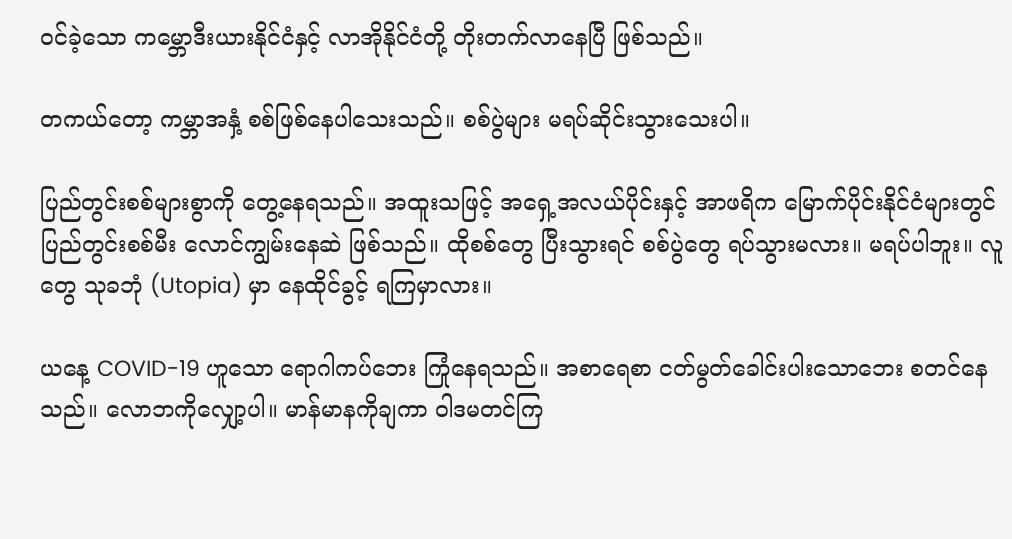ဝင်ခဲ့သော ကမ္ဘောဒီးယားနိုင်ငံနှင့် လာအိုနိုင်ငံတို့ တိုးတက်လာနေပြီ ဖြစ်သည်။

တကယ်တော့ ကမ္ဘာအနှံ့ စစ်ဖြစ်နေပါသေးသည်။ စစ်ပွဲများ မရပ်ဆိုင်းသွားသေးပါ။

ပြည်တွင်းစစ်များစွာကို တွေ့နေရသည်။ အထူးသဖြင့် အရှေ့အလယ်ပိုင်းနှင့် အာဖရိက မြောက်ပိုင်းနိုင်ငံများတွင် ပြည်တွင်းစစ်မီး လောင်ကျွမ်းနေဆဲ ဖြစ်သည်။ ထိုစစ်တွေ ပြီးသွားရင် စစ်ပွဲတွေ ရပ်သွားမလား။ မရပ်ပါဘူး။ လူတွေ သုခဘုံ (Utopia) မှာ နေထိုင်ခွင့် ရကြမှာလား။

ယနေ့ COVID-19 ဟူသော ရောဂါကပ်ဘေး ကြုံနေရသည်။ အစာရေစာ ငတ်မွတ်ခေါင်းပါးသောဘေး စတင်နေသည်။ လောဘကိုလျှော့ပါ။ မာန်မာနကိုချကာ ၀ါဒမတင်ကြ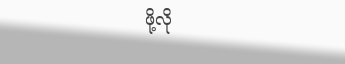ဖို့လို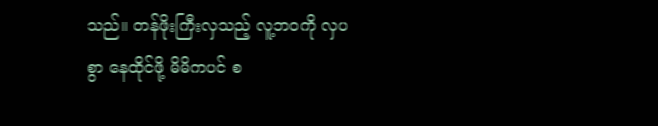သည်။ တန်ဖိုးကြီးလှသည့် လူ့ဘဝကို လှပစွာ နေထိုင်ဖို့ မိမိကပင် စ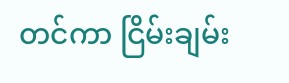တင်ကာ ငြိမ်းချမ်း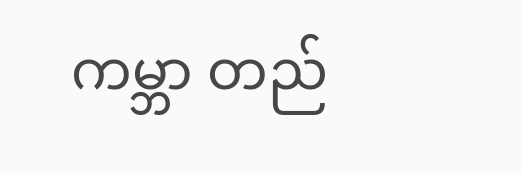ကမ္ဘာ တည်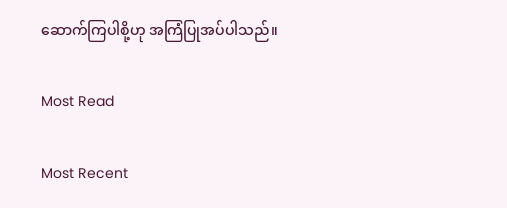ဆောက်ကြပါစို့ဟု အကြံပြုအပ်ပါသည်။

Most Read

Most Recent